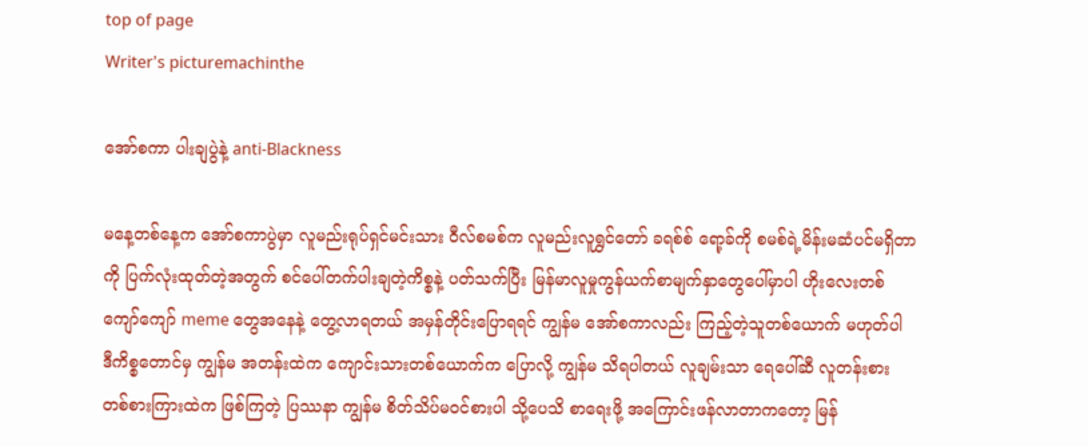top of page
Writer's picturemachinthe

အော်စကာ ပါးချပွဲနဲ့ anti-Blackness

မနေ့တစ်နေ့က အော်စကာပွဲမှာ လူမည်းရုပ်ရှင်မင်းသား ဝီလ်စမစ်က လူမည်းလူရွှင်တော် ခရစ်စ်‌ ရော့ခ်ကို စမစ်ရဲ့မိန်းမဆံပင်မရှိတာကို ပြက်လုံးထုတ်တဲ့အတွက် စင်ပေါ်တက်ပါးချတဲ့ကိစ္စနဲ့ ပတ်သက်ပြီး မြန်မာလူမှုကွန်ယက်စာမျက်နှာတွေပေါ်မှာပါ ဟိုးလေးတ‌စ်ကျော်ကျော် meme တွေအနေနဲ့ တွေ့လာရတယ် အမှန်တိုင်းပြောရရင် ကျွန်မ အော်စကာလည်း ကြည့်တဲ့သူတစ်ယောက် မဟုတ်ပါ ဒီကိစ္စတောင်မှ ကျွန်မ အတန်းထဲက ကျောင်းသားတစ်ယောက်က ပြောလို့ ကျွန်မ သိရပါတယ် လူချမ်းသာ ရေပေါ်ဆီ လူတန်းစားတစ်စားကြားထဲက ဖြစ်ကြတဲ့ ပြဿနာ ကျွန်မ စိတ်သိပ်မဝင်စားပါ သို့ပေသိ စာရေးဖို့ အကြောင်းဖန်လာတာကတော့ မြန်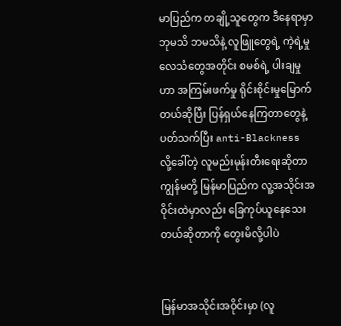မာပြည်က တချို့သူတွေက ဒီနေရာမှာ ဘုမသိ ဘမသိနဲ့ လူဖြူတွေရဲ့ ကဲ့ရဲ့မှု လေသံတွေအတိုင်း စမစ်ရဲ့ ပါးချမှုဟာ အကြမ်းဖက်မှု ရိုင်းစိုင်းမှုမြောက်တယ်ဆိုပြီး ပြန်ရှယ်နေကြ‌တာတွေနဲ့ ပတ်သက်ပြီး anti-Blackness လို့ခေါ်တဲ့ လူမည်းမုန်းတီးရေးဆိုတာ ကျွန်မတို့ မြန်မာပြည်က လူ့အသိုင်းအဝိုင်းထဲမှာလည်း ခြေကုပ်ယူနေသေးတယ်ဆိုတာကို တွေးမိလို့ပါပဲ


မြန်မာအသိုင်းအဝိုင်းမှာ (လူ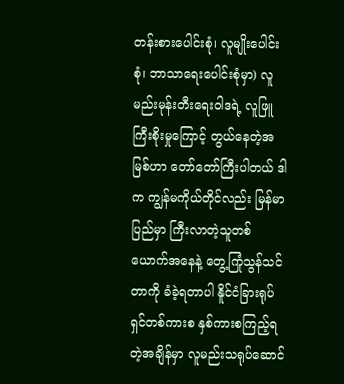တန်းစားပေါင်းစုံ၊ လူမျိုးပေါင်းစုံ၊ ဘာသာရေးပေါင်းစုံမှာ) လူမည်းမုန်းတီးရေးဝါဒရဲ့ လူဖြူကြီးစိုးမှုကြောင့် တွယ်နေတဲ့အမြစ်ဟာ တော်တော်ကြီးပါတယ် ဒါက ကျွန်မကိုယ်တိုင်လည်း မြန်မာပြည်မှာ ကြီးလာတဲ့သူတစ်ယောက်အနေနဲ့ တွေ့ကြုံသွန်သင်တာကို ခံခဲ့ရတာပါ နိူင်ငံခြားရုပ်ရှင်တစ်ကားစ နှစ်ကားစကြည့်ရတဲ့အချိန်မှာ လူမည်းသရုပ်ဆောင်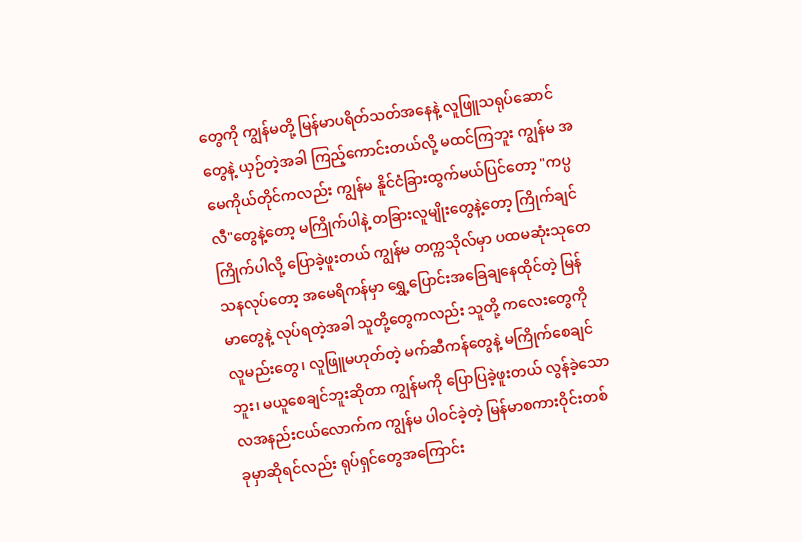တွေကို ကျွန်မတို့ မြန်မာပရိတ်သတ်အနေနဲ့ လူဖြူသရုပ်ဆောင်တွေနဲ့ ယှဉ်တဲ့အခါ ကြည့်ကောင်းတယ်လို့ မထင်ကြဘူး ကျွန်မ အမေကိုယ်တိုင်ကလည်း ကျွန်မ နိူင်ငံခြားထွက်မယ်ပြင်တော့ "ကပ္ပလီ"တွေနဲ့တော့ မကြိုက်ပါနဲ့ တခြားလူမျိုးတွေနဲ့တော့ ကြိုက်ချင်ကြိုက်ပါလို့ ပြောခဲ့ဖူးတယ် ကျွန်မ တက္ကသိုလ်မှာ ပထမဆုံးသုတေသနလုပ်တော့ အမေရိကန်မှာ ရွှေ့ပြောင်းအခြေချနေထိုင်တဲ့ မြန်မာတွေနဲ့ လုပ်ရတဲ့အခါ သူတို့တွေကလည်း သူတို့ ကလေးတွေကို လူမည်းတွေ၊ လူဖြူမဟုတ်တဲ့ မက်ဆီကန်တွေနဲ့ မကြိုက်စေချင်ဘူး၊ မယူစေချင်ဘူးဆိုတာ ကျွန်မကို ပြောပြခဲ့ဖူးတယ် လွန်ခဲ့သော လအနည်းငယ်လောက်က ကျွန်မ ပါဝင်ခဲ့တဲ့ မြန်မာစကားဝိုင်းတစ်ခုမှာဆိုရင်လည်း ရုပ်ရှင်တွေအကြောင်း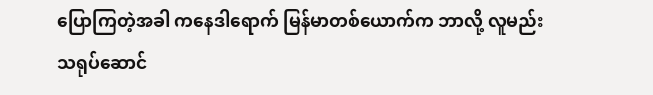ပြောကြတဲ့အခါ ကနေဒါရောက် မြန်မာတစ်ယောက်က ဘာလို့ လူမည်းသရုပ်ဆောင်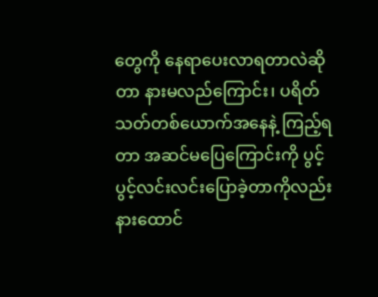တွေကို နေရာပေးလာရတာလဲဆိုတာ နားမလည်ကြောင်း၊ ပရိတ်သတ်တစ်ယောက်အနေနဲ့ ကြည့်ရတာ အဆင်မပြေကြောင်းကို ပွင့်ပွင့်လင်းလင်းပြောခဲ့တာကိုလည်း နားထောင်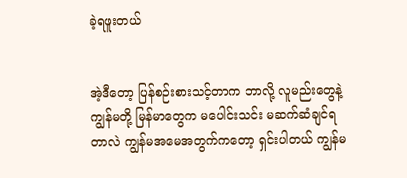ခဲ့ရဖူးတယ်


အဲ့ဒီတော့ ပြန်စဉ်းစားသင့်တာက ဘာလို့ လူမည်းတွေနဲ့ ကျွန်မတို့ မြန်မာတွေက မပေါင်းသင်း မဆက်ဆံချင်ရတာလဲ ကျွန်မအမေအတွက်ကတော့ ရှင်းပါတယ် ကျွန်မ‌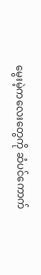မွေးမဲ့ကလေးတွေကို ဆံပင်ကောက်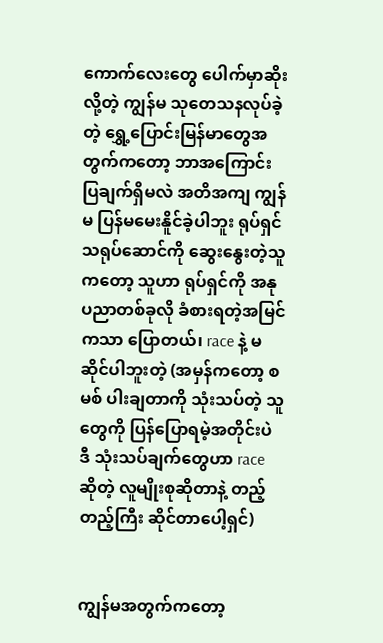ကောက်လေးတွေ ပေါက်မှာဆိုးလို့တဲ့ ကျွန်မ သုတေသနလုပ်ခဲ့တဲ့ ရွှေ့ပြောင်းမြန်မာတွေအတွက်ကတော့ ဘာအကြောင်းပြချက်ရှိမလဲ အတိအကျ ကျွန်မ ပြန်မမေးနိူင်ခဲ့ပါဘူး ရုပ်ရှင်သရုပ်ဆောင်ကို ဆွေးနွေးတဲ့သူကတော့ သူဟာ ရုပ်ရှင်ကို အနုပညာတစ်ခုလို ခံစားရတဲ့အမြင်ကသာ ပြောတယ်၊ race နဲ့ မဆိုင်ပါဘူးတဲ့ (အမှန်ကတော့ စမစ် ပါးချတာကို သုံးသပ်တဲ့ သူတွေကို ပြန်ပြောရမဲ့အတိုင်းပဲ ဒီ သုံးသပ်ချက်တွေဟာ race ဆိုတဲ့ လူမျိုးစုဆိုတာနဲ့ တည့်တည့်ကြီး ဆိုင်တာပေါ့ရှင်)


ကျွန်မအတွက်ကတော့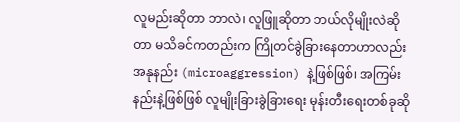လူမည်းဆိုတာ ဘာလဲ၊ လူဖြူဆိုတာ ဘယ်လိုမျိုးလဲဆိုတာ မသိခင်ကတည်းက ကြိုတင်ခွဲခြားနေတာဟာလည်း အနုနည်း (microaggression) နဲ့ဖြစ်ဖြစ်၊ အကြမ်းနည်းနဲ့ဖြစ်ဖြစ် လူမျိုးခြားခွဲခြားရေး မုန်းတီးရေးတစ်ခုဆို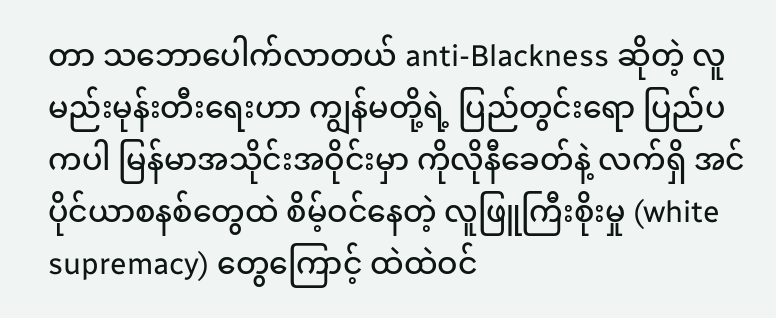တာ သဘောပေါက်လာတယ် anti-Blackness ဆိုတဲ့ လူမည်းမုန်းတီးရေးဟာ ကျွန်မတို့ရဲ့ ပြည်တွင်းရော ပြည်ပကပါ မြန်မာအသိုင်းအဝိုင်းမှာ ကိုလိုနီခေတ်နဲ့ လက်ရှိ အင်ပိုင်ယာစနစ်တွေထဲ စိမ့်ဝင်နေတဲ့ လူဖြူကြီးစိုးမှု (white supremacy) တွေကြောင့် ထဲထဲဝင်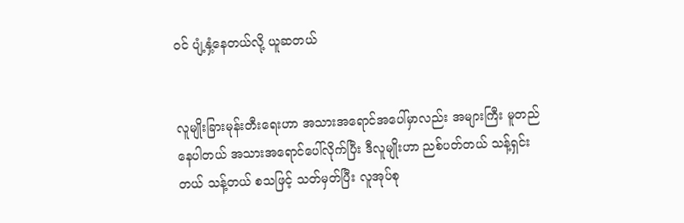ဝင် ပျံ့နှံ့နေတယ်လို့ ယူဆတယ်


လူမျိုးခြားမုန်းတီးရေးဟာ အသားအရောင်အပေါ်မှာလည်း အများကြီး မူတည်နေပါတယ် အသားအရောင်ပေါ်လိုက်ပြီး ဒီလူမျိုးဟာ ညစ်ပတ်တယ် သန့်ရှင်းတယ် သန့်တယ် စသဖြင့် သတ်မှတ်ပြီး လူအုပ်စု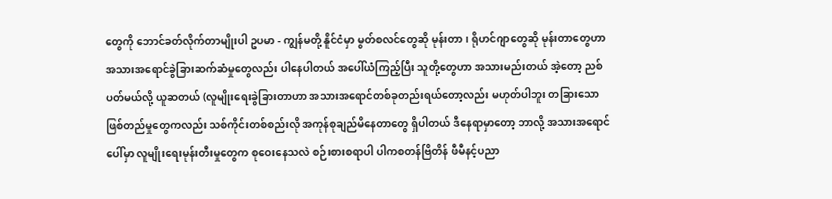တွေကို ဘောင်ခတ်လိုက်တာမျိုးပါ ဥပမာ - ကျွန်မတို့ နိူင်ငံမှာ မွတ်စလင်တွေဆို မုန်းတာ၊ ရိုဟင်ဂျာတွေဆို မုန်းတာတွေဟာ အသားအရောင်ခွဲခြားဆက်ဆံမှုတွေလည်း ပါနေပါတယ် အပေါ်ယံကြည့်ပြီး သူတို့တွေဟာ အသားမည်းတယ် အဲ့တော့ ညစ်ပတ်မယ်လို့ ယူဆတယ် (လူမျိုးရေးခွဲခြားတာဟာ အသားအရောင်တစ်ခုတည်းရယ်တော့လည်း မဟုတ်ပါဘူး တခြားသော ဖြစ်တည်မှုတွေကလည်း သစ်ကိုင်းတစ်စည်းလို အကုန်စုချည်မိနေတာ‌တွေ ရှိပါတယ် ဒီနေရာမှာတော့ ဘာလို့ အသားအရောင်ပေါ်မှာ လူမျိုးရေးမုန်းတီးမှုတွေက စုဝေးနေသလဲ စဉ်းစားစရာပါ ပါကစတန်ဗြိတိန် ဖီမီနင့်ပညာ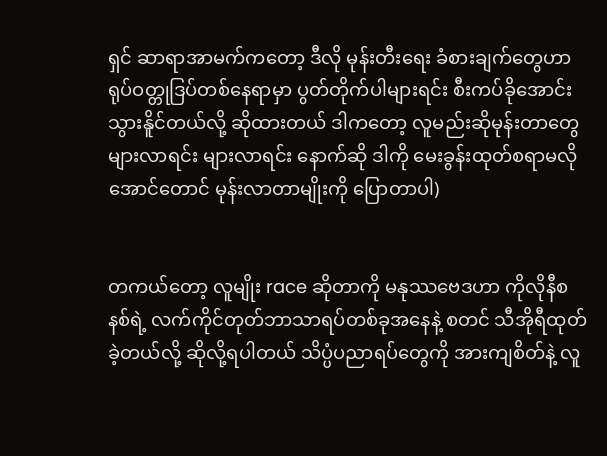ရှင် ဆာရာအာမက်ကတော့ ဒီလို မုန်းတီးရေး ခံစားချက်တွေဟာ ရုပ်ဝတ္တုဒြပ်တစ်နေရာမှာ ပွတ်တိုက်ပါများရင်း စီးကပ်‌ခိုအောင်းသွားနိူင်တယ်လို့ ဆိုထားတယ် ဒါကတော့ လူမည်းဆိုမုန်းတာတွေများလာရင်း များလာရင်း နောက်ဆို ဒါကို မေးခွန်းထုတ်စရာမလိုအောင်တောင် မုန်းလာတာမျိုးကို ပြောတာပါ)


တကယ်တော့ လူမျိုး race ဆိုတာကို မနုဿဗေဒဟာ ကိုလိုနီစနစ်ရဲ့ လက်ကိုင်တုတ်ဘာသာရပ်တစ်ခုအနေနဲ့ စတင် သီအိုရီထုတ်ခဲ့တယ်လို့ ဆိုလို့ရပါတယ် သိပ္ပံပညာရပ်တွေကို အားကျစိတ်နဲ့ လူ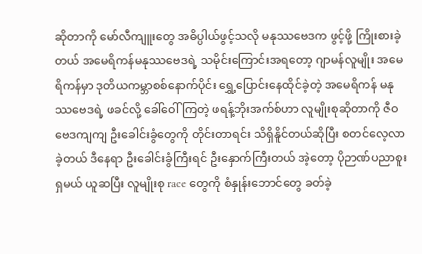ဆိုတာကို မော်လီကျူးတွေ အဓိပ္ပါယ်ဖွင့်သလို မနုဿဗေဒက ဖွင့်ဖို့ ကြိုးစားခဲ့တယ် အမေရိကန်မနုဿဗေဒရဲ့ သမိုင်းကြောင်းအရတော့ ဂျာမန်လူမျိုး အမေရိကန်မှာ ဒုတိယကမ္ဘာစစ်နောက်ပိုင်း ရွှေ့ပြောင်းနေထိုင်ခဲ့တဲ့ အမေရိကန် မနုဿဗေဒရဲ့ ဖခင်လို့‌ ခေါ်ဝေါ်ကြတဲ့ ဖရန့်ဘိုးအက်စ်ဟာ လူမျိုးစုဆိုတာကို ဇီဝဗေဒကျကျ ဦးခေါင်းခွံတွေကို တိုင်းတာရင်း သိရှိနိူင်တယ်ဆိုပြီး စတင်လေ့လာခဲ့တယ် ဒီနေရာ ဦးခေါင်းခွံကြီးရင် ဦးနှောက်ကြီးတယ် အဲ့တော့ ပိုဉာဏ်ပညာစူးရှမယ် ယူဆပြီး လူမျိုးစု race တွေကို စံနှုန်းဘောင်တွေ ခတ်ခဲ့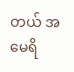တယ် အမေရိ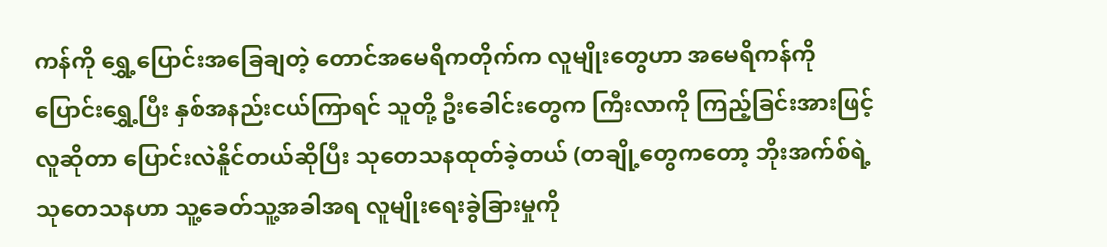ကန်ကို ရွှေ့ပြောင်းအခြေချတဲ့ တောင်အမေရိကတိုက်က လူမျိုးတွေဟာ အမေရိကန်ကို ပြောင်းရွှေ့ပြီး နှစ်အနည်းငယ်ကြာရင် သူတို့ ဦးခေါင်းတွေက ကြီးလာကို ကြည့်ခြင်းအားဖြင့် လူဆိုတာ ပြောင်းလဲနိူင်တယ်ဆိုပြီး သုတေသနထုတ်ခဲ့တယ် (တချို့တွေကတော့ ဘိုးအက်စ်ရဲ့ သုတေသနဟာ သူ့ခေတ်သူ့အခါအရ လူမျိုးရေးခွဲခြားမှုကို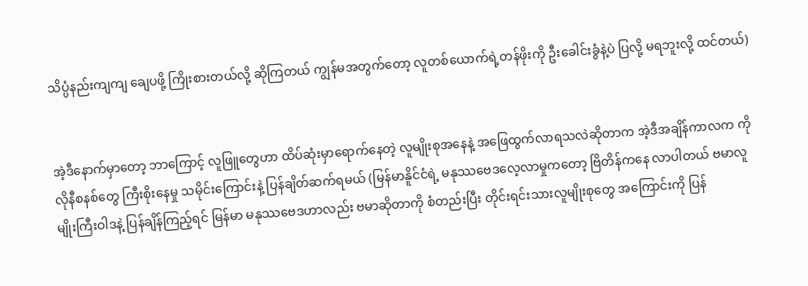သိပ္ပံနည်းကျကျ ချေပဖို့ ကြိုးစားတယ်လို့ ဆိုကြတယ် ကျွန်မအတွက်တော့ လူတစ်ယောက်ရဲ့တန်ဖိုးကို ဦးခေါင်းခွံနဲ့ပဲ ပြလို့ မရဘူးလို့ ထင်တယ်)


အဲ့ဒီနောက်မှာတော့ ဘာကြောင့် လူဖြူတွေဟာ ထိပ်ဆုံးမှာရောက်နေတဲ့ လူမျိုးစုအနေနဲ့ အဖြေထွက်လာရသလဲဆိုတာက အဲ့ဒီအချိန်ကာလက ကိုလိုနီစနစ်တွေ ကြီးစိုးနေမှု သမိုင်းကြောင်းနဲ့ ပြန်ချိတ်ဆက်ရမယ် (မြန်မာနိူင်ငံရဲ့ မနုဿဗေဒလေ့လာမှုက‌တော့ ဗြိတိန်ကနေ လာပါတယ် ဗမာလူမျိုးကြီးဝါဒနဲ့ ပြန်ချိန်ကြည့်ရင် မြန်မာ မနုဿဗေဒဟာလည်း ဗမာဆိုတာကို စံတည်းပြီး တိုင်းရင်းသားလူမျိုးစုတွေ အကြောင်းကို ပြန်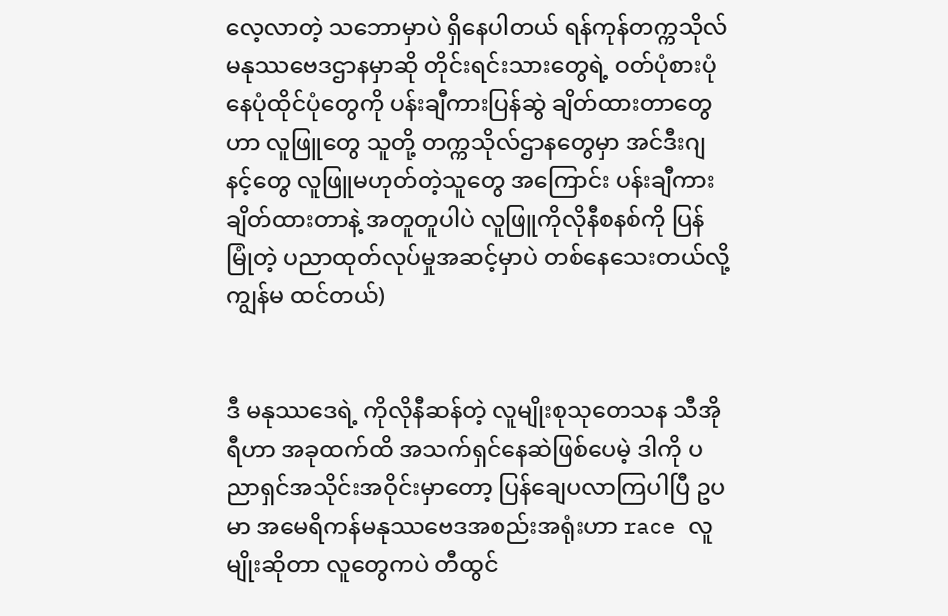လေ့လာတဲ့ သဘောမှာပဲ ရှိနေပါတယ် ရန်ကုန်တက္ကသိုလ် မနုဿဗေဒဌာနမှာဆို တိုင်းရင်းသားတွေရဲ့ ဝတ်ပုံစားပုံ နေပုံထိုင်ပုံတွေကို ပန်းချီကားပြန်ဆွဲ ချိတ်ထားတာတွေဟာ လူဖြူတွေ သူတို့ တက္ကသိုလ်ဌာနတွေမှာ အင်ဒီးဂျနင့်တွေ လူဖြူမဟုတ်တဲ့သူ‌တွေ အကြောင်း ပန်းချီကားချိတ်ထားတာနဲ့ အတူတူပါပဲ လူဖြူကိုလိုနီစနစ်ကို ပြန်မြုံတဲ့ ပညာထုတ်လုပ်မှု‌အဆင့်မှာပဲ တစ်နေသေးတယ်လို့ ကျွန်မ ထင်တယ်)


ဒီ မနုဿဒေရဲ့ ကိုလိုနီဆန်တဲ့ လူမျိုးစုသုတေသန သီအိုရီဟာ အခုထက်ထိ အသက်ရှင်နေဆဲဖြစ်ပေမဲ့ ဒါကို ပညာရှင်အသိုင်းအဝိုင်းမှာတော့ ပြန်ချေပလာကြပါပြီ ဥပမာ အမေရိကန်မနုဿဗေဒအစည်းအရုံးဟာ race လူမျိုးဆိုတာ လူတွေကပဲ တီထွင်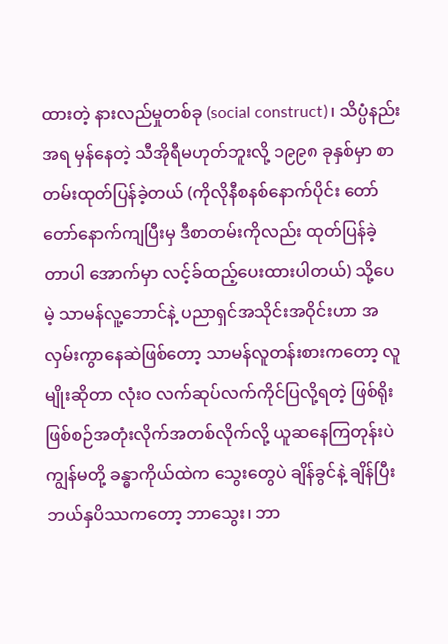ထားတဲ့ နားလည်မှုတစ်ခု (social construct)၊ သိပ္ပံနည်းအရ မှန်နေတဲ့ သီအိုရီမဟုတ်ဘူးလို့ ၁၉၉၈ ခုနှစ်မှာ စာတမ်းထုတ်ပြန်ခဲ့တယ် (ကိုလိုနီစနစ်နောက်ပိုင်း တော်တော်နောက်ကျပြီးမှ ဒီစာတမ်းကိုလည်း ထုတ်ပြန်ခဲ့တာပါ အောက်မှာ လင့်ခ်ထည့်ပေးထားပါတယ်) သို့ပေမဲ့ သာမန်လူ့ဘောင်နဲ့ ပညာရှင်အသိုင်းအဝိုင်းဟာ အလှမ်းကွာနေဆဲဖြစ်တော့ သာမန်လူတန်းစားကတော့ လူမျိုးဆိုတာ လုံးဝ လက်ဆုပ်လက်ကိုင်ပြလို့ရတဲ့ ဖြစ်ရိုးဖြစ်စဉ်အတုံးလိုက်အတစ်လိုက်လို့ ယူဆနေကြတုန်းပဲ ကျွန်မတို့ ခန္ဓာကိုယ်ထဲက သွေးတွေပဲ ချိန်ခွင်နဲ့ ချိန်ပြီး ဘယ်နှပိဿကတော့ ဘာသွေး၊ ဘာ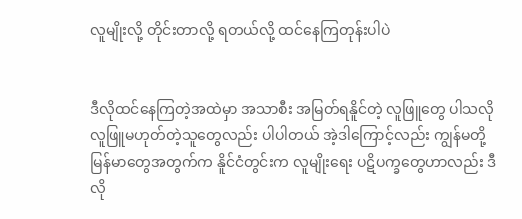လူမျိုးလို့ တိုင်းတာလို့ ရတယ်လို့ ထင်‌နေကြတုန်းပါပဲ


ဒီလိုထင်နေကြတဲ့အထဲမှာ အသာစီး အမြတ်ရနိူင်တဲ့ လူဖြူတွေ ပါသလို လူဖြူမဟုတ်တဲ့သူတွေလည်း ပါပါတယ် အဲ့ဒါကြောင့်လည်း ကျွန်မတို့ မြန်မာတွေအတွက်က နိူင်ငံတွင်းက လူမျိုးရေး ပဋိပက္ခတွေဟာလည်း ဒီလို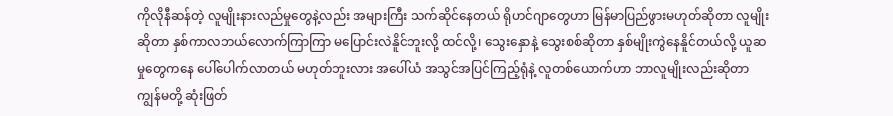ကိုလိုနီဆန်တဲ့ လူမျိုးနားလည်မှုတွေနဲ့လည်း အများကြီး သက်ဆိုင်နေတယ် ရိုဟင်ဂျာတွေဟာ မြန်မာပြည်ဖွားမဟုတ်ဆိုတာ လူမျိုးဆိုတာ နှစ်ကာလဘယ်လောက်ကြာကြာ မပြောင်းလဲနိူင်ဘူးလို့ ထင်လို့၊ သွေးနှောနဲ့ ‌သွေးစစ်ဆိုတာ နှစ်မျိုးကွဲနေနိူင်တယ်လို့ ယူဆမှုတွေကနေ ပေါ်ပေါက်လာတယ် မဟုတ်ဘူးလား အပေါ်ယံ အသွင်အပြင်ကြည့်ရုံနဲ့ လူတစ်ယောက်ဟာ ဘာလူမျိုးလည်းဆိုတာ ကျွန်မတို့ ဆုံးဖြတ်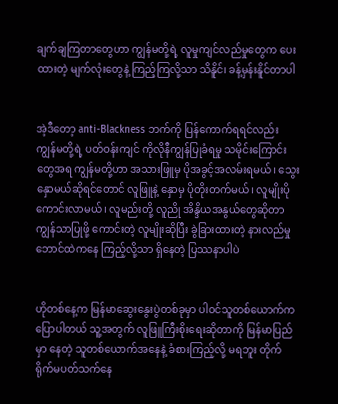ချက်ချကြတာတွေဟာ ကျွန်မတို့ရဲ့ လူမှုကျင်လည်မှုတွေက ပေးထားတဲ့ မျက်လုံးတွေနဲ့ ကြည့်ကြလို့သာ သိနိူင်၊ ခန့်မှန်းနိူင်တာပါ


အဲ့ဒီတော့ anti-Blackness ဘက်ကို ပြန်ကောက်ရရင်လည်း ကျွန်မတို့ရဲ့ ပတ်ဝန်းကျင် ကိုလိုနီကျွန်ပြုခံရမှု သမိုင်းကြောင်းတွေအရ ကျွန်မတို့ဟာ အသားဖြူမှ ပိုအခွင့်အလမ်းရမယ်၊ သွေးနှောမယ်ဆိုရင်တောင် လူဖြူနဲ့ နှောမှ ပိုတိုးတက်မယ်၊ လူမျိုးပိုကောင်းလာမယ်၊ လူမည်းတို့ လူညို အိန္ဒိယအနွယ်တွေဆိုတာ ကျွန်သာပြုဖို့ ကောင်းတဲ့ လူမျိုးဆိုပြီး ခွဲခြားထားတဲ့ နားလည်မှုဘောင်ထဲကနေ ကြည့်လို့သာ ရှိနေတဲ့ ပြဿနာပါပဲ


ဟိုတစ်နေ့က မြန်မာဆွေးနွေးပွဲတစ်ခုမှာ ပါဝင်သူတစ်ယောက်က ပြောပါတယ် သူ့အတွက် လူဖြူကြီးစိုးရေး‌ဆိုတာကို မြန်မာပြည်မှာ နေတဲ့ သူတစ်ယောက်အနေနဲ့ ခံစားကြည့်လို့ မရဘူး တိုက်ရိုက်မပတ်သက်နေ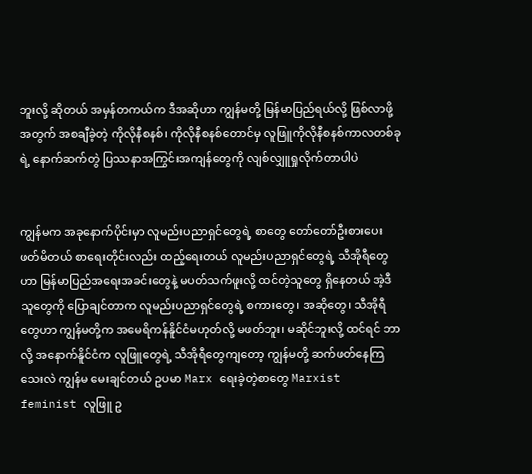ဘူးလို့ ဆိုတယ် အမှန်တကယ်က ဒီအဆိုဟာ ကျွန်မတို့ မြန်မာပြည်ရယ်လို့ ဖြစ်လာဖို့အတွက် အစချီခဲ့တဲ့ ကိုလိုနီစနစ်၊ ကိုလိုနီစနစ်တောင်မှ လူဖြူကိုလိုနီစနစ်ကာလတစ်ခုရဲ့ နောက်ဆက်တွဲ ပြဿနာအကြွင်းအကျန်တွေကို လျစ်လျှူရှုလိုက်တာပါပဲ


ကျွန်မက အခုနောက်ပိုင်းမှာ လူမည်းပညာရှင်တွေရဲ့ စာတွေ တော်တော်ဦးစားပေးဖတ်မိတယ် စာရေးတိုင်းလည်း ထည့်ရေးတယ် လူမည်းပညာရှင်တွေရဲ့ သီအိုရီတွေဟာ မြန်မာပြည်အရေးအခင်းတွေနဲ့ မပတ်သက်ဖူးလို့ ထင်တဲ့သူတွေ ရှိနေတယ် အဲ့ဒီသူတွေကို ပြောချင်တာက လူမည်းပညာရှင်တွေရဲ့ စကားတွေ၊ အဆိုတွေ၊ သီအိုရီတွေဟာ ကျွန်မတို့က အမေရိကန်နိူင်ငံမဟုတ်လို့ မဖတ်ဘူး၊ မဆိုင်ဘူးလို့ ထင်ရင် ဘာလို့ အနောက်နိူင်ငံက လူဖြူတွေရဲ့ သီအိုရီတွေကျတော့ ကျွန်မတို့ ဆက်ဖတ်နေကြသေးလဲ ကျွန်မ မေးချင်တယ် ဥပမာ Marx ရေးခဲ့တဲ့စာတွေ Marxist feminist လူဖြူ ဥ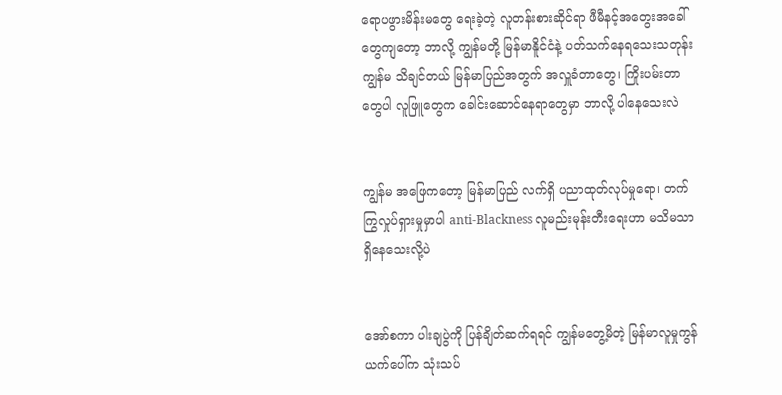ရောပဖွားမိန်းမတွေ ရေးခဲ့တဲ့ လူတန်းစားဆိုင်ရာ ဖီမီနင့်အတွေးအခေါ်တွေကျတော့ ဘာလို့ ကျွန်မတို့ မြန်မာနိူင်ငံနဲ့ ပတ်သက်နေရသေးသတုန်း ကျွန်မ သိချင်တယ် မြန်မာပြည်အတွက် အလှူခံတာတွေ၊ ကြိုးပမ်းတာတွေပါ လူဖြူတွေက ခေါင်းဆောင်နေရာတွေမှာ ဘာလို့ ပါနေသေးလဲ


ကျွန်မ အ‌‌ဖြေကတော့ မြန်မာပြည် လက်ရှိ ပညာထုတ်လုပ်မှုရော၊ တက်ကြွလှုပ်ရှားမှုမှာပါ anti-Blackness လူမည်းမုန်းတီးရေးဟာ မသိမသာ ရှိနေသေးလို့ပဲ


အော်စကာ ပါးချပွဲကို ပြန်ချိတ်ဆက်ရရင် ကျွန်မတွေ့မိတဲ့ မြန်မာလူမှုကွန်ယက်ပေါ်က သုံးသပ်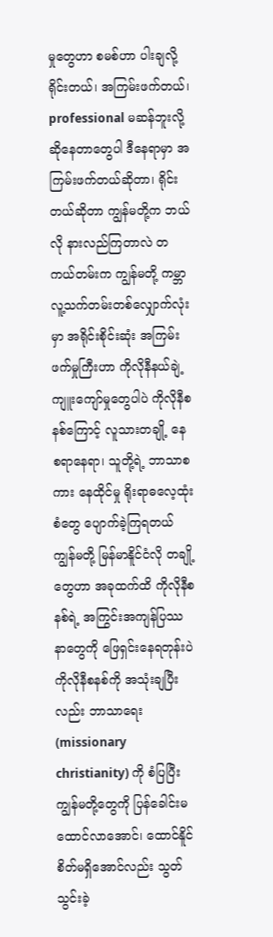မှုတွေဟာ စမစ်ဟာ ပါးချလို့ ရိုင်းတယ်၊ အကြမ်းဖက်တယ်၊ professional မဆန်ဘူးလို့ ဆိုနေတာတွေပါ ဒီနေရာမှာ အကြမ်းဖက်တယ်ဆိုတာ၊ ရိုင်းတယ်ဆိုတာ ကျွန်မတို့က ဘယ်လို နားလည်ကြတာလဲ တကယ်တမ်းက ကျွန်မတို့ ကမ္ဘာလူ့သက်တမ်းတစ်လျှောက်လုံးမှာ အရိုင်းစိုင်းဆုံး အကြမ်းဖက်မှုကြီးဟာ ကိုလိုနီနယ်ချဲ့ကျူးကျော်မှုတွေပါပဲ ကိုလိုနီစနစ်ကြောင့် လူသားတချို့ နေစရာနေရာ၊ သူတို့ရဲ့ ဘာသာစကား နေထိုင်မှု ရိုးရာဓလေ့ထုံးစံတွေ ပျောက်ခဲ့ကြရတယ် ကျွန်မတို့ မြန်မာနိူင်ငံလို တချို့တွေဟာ အခုထက်ထိ ကိုလိုနီစနစ်ရဲ့ အကြွင်းအကျန်ပြဿနာတွေကို ဖြေရှင်းနေရတုန်းပဲ ကိုလိုနီစနစ်ကို အသုံးချပြီးလည်း ဘာသာရေး (missionary christianity) ကို စံပြပြီး ကျွန်မတို့တွေကို ပြန်ခေါင်းမထောင်လာအောင်၊ ထောင်နိူင်စိတ်မရှိအောင်လည်း သွတ်သွင်းခဲ့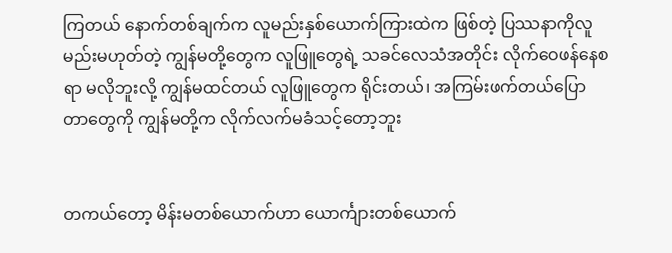ကြတယ် နောက်တစ်ချက်က လူမည်းနှစ်ယောက်ကြားထဲက ဖြစ်တဲ့ ပြဿနာကိုလူမည်းမဟုတ်တဲ့ ကျွန်မတို့တွေက လူဖြူတွေရဲ့ သခင်လေသံအတိုင်း လိုက်ဝေဖန်နေစရာ မလိုဘူးလို့ ကျွန်မထင်တယ် လူဖြူတွေက ရိုင်းတယ်၊ အကြမ်းဖက်တယ်ပြောတာတွေကို ကျွန်မတို့က လိုက်လက်မခံသင့်တော့ဘူး


တကယ်တော့ မိန်းမတစ်ယောက်ဟာ ယောင်္ကျားတစ်ယောက်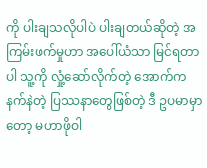ကို ပါးချသလိုပါပဲ ပါးချတယ်ဆိုတဲ့ အကြမ်းဖက်မှုဟာ အပေါ်ယံသာ မြင်ရတာပါ သူ့ကို လှုံ့ဆော်လိုက်တဲ့ အောက်က နက်နဲတဲ့ ပြဿနာတွေဖြစ်တဲ့ ဒီ ဥပမာမှာတော့ မဟာဖိုဝါ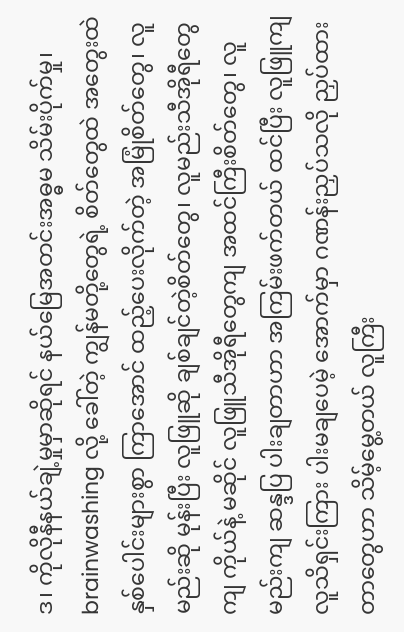ဒ၊ ကိုလိုနီနယ်ချဲ့မှုမှာဆိုရင် နယ်မြေအတင်းအဓ္ဓမ သိမ်းပိုက်မှု၊ brainwashing လို့ ခေါ်တဲ့ ကျွန်မတို့တွေရဲ့ စိတ်တွေထဲ အတွေးထဲ နှစ်ပေါင်းများစွာ ကြာအောင် ထည့်ပေးလိုက်တဲ့ အမြုံစိတ်တွေ၊ လူမည်းဆို မုန်းပြီး လူဖြူဆို ချစ်ချင်တဲ့စိတ်တွေ၊ လူမည်းသီအိုရီတွေကျ ကိုယ်နဲ့ မဆိုင် လူဖြူသီအိုရီတွေကျ အထင်ကြီးစိတ်တွေ၊ လူမည်းကျ ဆန္ဒပြ ပါးချတာဟာ အကြမ်းဖက်တယ် ထင်ပြီး လူဖြူကျ လူသိရှင်းကြား ပါးမချပေမဲ့ အောက်မှာ ဂဏန်းညှပ်သလို ညှပ်ထားတာတွေဟာ သိမ့်မွေ့တယ် လူကြီး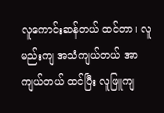လူကောင်းဆန်တယ် ထင်တာ၊ လူမည်းကျ အသံကျယ်တယ် အာကျယ်တယ် ထင်ပြီး လူဖြူကျ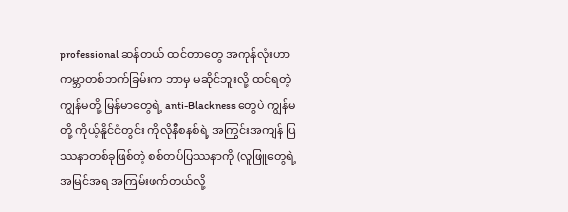professional ဆန်တယ် ထင်တာတွေ အကုန်လုံးဟာ ကမ္ဘာတစ်ဘက်ခြမ်းက ဘာမှ မဆိုင်ဘူးလို့ ထင်ရတဲ့ ကျွန်မတို့ မြန်မာတွေရဲ့ anti-Blackness တွေပဲ ကျွန်မတို့ ကိုယ့်နိူင်ငံတွင်း ကိုလိုနီစနစ်ရဲ့ အကြွင်းအကျန် ပြဿနာတစ်ခုဖြစ်တဲ့ စစ်တပ်ပြဿနာကို (လူဖြူတွေရဲ့ အမြင်အရ အကြမ်းဖက်တယ်လို့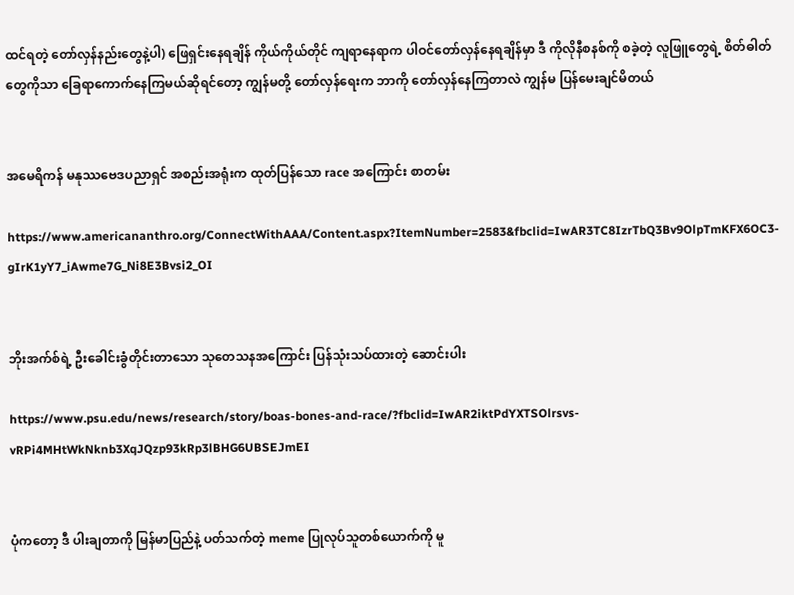ထင်ရတဲ့ တော်လှန်နည်းတွေနဲ့ပါ) ဖြေရှင်းနေရချိန် ကိုယ်ကိုယ်တိုင် ကျရာနေရာက ပါဝင်တော်လှန်‌နေရချိန်မှာ ဒီ ကိုလိုနီစနစ်ကို စခဲ့တဲ့ လူဖြူတွေရဲ့ စိတ်ဓါတ်တွေကိုသာ ခြေရာကောက်နေကြမယ်ဆိုရင်တော့ ကျွန်မတို့ တော်လှန်ရေးက ဘာကို တော်လှန်နေကြတာလဲ ကျွန်မ ပြန်မေးချင်မိတယ်


အမေရိကန် မနုဿဗေဒပညာရှင် အစည်းအရုံးက ထုတ်ပြန်သော race အကြောင်း စာတမ်း

https://www.americananthro.org/ConnectWithAAA/Content.aspx?ItemNumber=2583&fbclid=IwAR3TC8IzrTbQ3Bv9OlpTmKFX6OC3-gIrK1yY7_iAwme7G_Ni8E3Bvsi2_OI


ဘိုးအက်စ်ရဲ့ ဦးခေါင်းခွံတိုင်းတာသော သုတေသနအကြောင်း ပြန်သုံးသပ်ထားတဲ့ ဆောင်းပါး

https://www.psu.edu/news/research/story/boas-bones-and-race/?fbclid=IwAR2iktPdYXTSOlrsvs-vRPi4MHtWkNknb3XqJQzp93kRp3lBHG6UBSEJmEI


ပုံကတော့ ဒီ ပါးချတာကို မြန်မာပြည်နဲ့ ပတ်သက်တဲ့ meme ပြုလုပ်သူတစ်ယောက်ကို မူ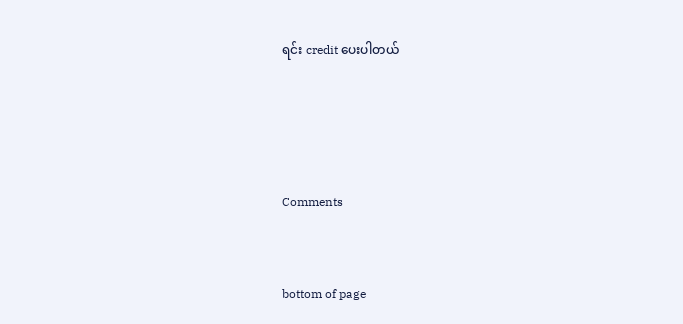ရင်း credit ပေးပါတယ်




Comments


bottom of page